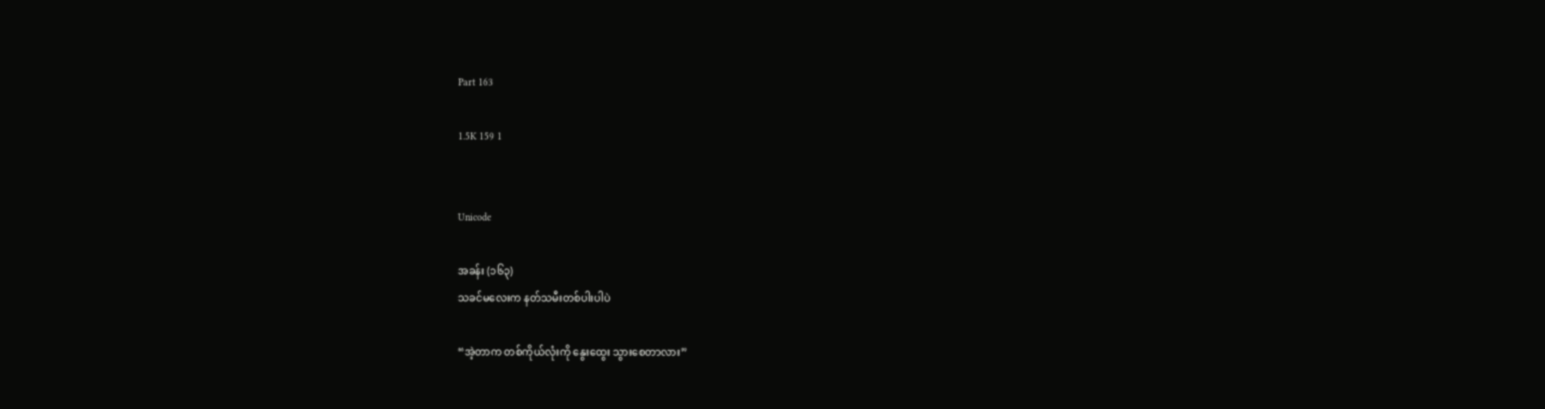Part 163

1.5K 159 1


Unicode

အခန်း (၁၆၃)
သခင်မလေးက နတ်သမီးတစ်ပါးပါပဲ

“အဲ့တာက တစ်ကိုယ်လုံးကို နွေးထွေး သွားစေတာလား”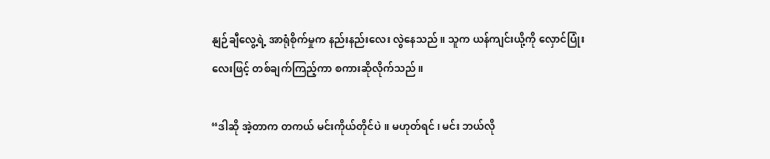နျဉ်ချီလွေ့ရဲ့ အာရုံစိုက်မှုက နည်းနည်းလေး လွဲနေသည်။ သူက ယန်ကျင်းယို့ကို လှောင်ပြုံးလေးဖြင့် တစ်ချက်ကြည့်ကာ စကားဆိုလိုက်သည်။

“ဒါဆို အဲ့တာက တကယ် မင်းကိုယ်တိုင်ပဲ။ မဟုတ်ရင်၊ မင်း ဘယ်လို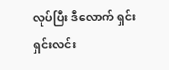လုပ်ပြီး ဒီလောက် ရှင်းရှင်းလင်း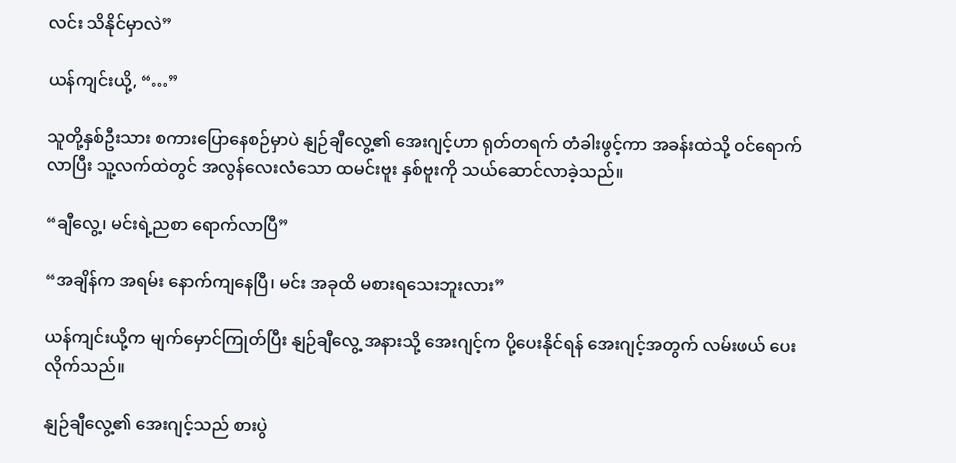လင်း သိနိုင်မှာလဲ”

ယန်ကျင်းယို့, “…”

သူတို့နှစ်ဦးသား စကားပြောနေစဉ်မှာပဲ နျဉ်ချီလွေ့၏ အေးဂျင့်ဟာ ရုတ်တရက် တံခါးဖွင့်ကာ အခန်းထဲသို့ ဝင်ရောက်လာပြီး သူ့လက်ထဲတွင် အလွန်လေးလံသော ထမင်းဗူး နှစ်ဗူးကို သယ်ဆောင်လာခဲ့သည်။

“ချီလွေ့၊ မင်းရဲ့ညစာ ရောက်လာပြီ”

“အချိန်က အရမ်း နောက်ကျနေပြီ၊ မင်း အခုထိ မစားရသေးဘူးလား”

ယန်ကျင်းယို့က မျက်မှောင်ကြုတ်ပြီး နျဉ်ချီလွေ့ အနားသို့ အေးဂျင့်က ပို့ပေးနိုင်ရန် အေးဂျင့်အတွက် လမ်းဖယ် ပေးလိုက်သည်။

နျဉ်ချီလွေ့၏ အေးဂျင့်သည် စားပွဲ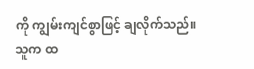ကို ကျွမ်းကျင်စွာဖြင့် ချလိုက်သည်။ သူက ထ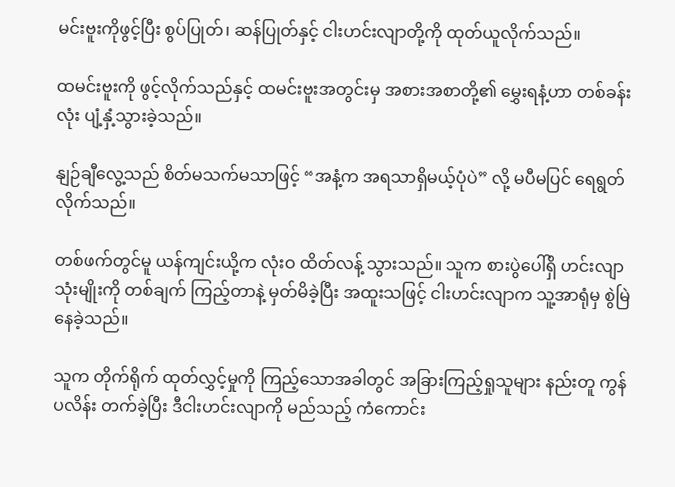မင်းဗူးကိုဖွင့်ပြီး စွပ်ပြုတ်၊ ဆန်ပြုတ်နှင့် ငါးဟင်းလျာတို့ကို ထုတ်ယူလိုက်သည်။

ထမင်းဗူးကို ဖွင့်လိုက်သည်နှင့် ထမင်းဗူးအတွင်းမှ အစားအစာတို့၏ မွှေးရနံ့ဟာ တစ်ခန်းလုံး ပျံ့နှံ့သွားခဲ့သည်။

နျဉ်ချီလွေ့သည် စိတ်မသက်မသာဖြင့် “အနံ့က အရသာရှိမယ့်ပုံပဲ” လို့ မပီမပြင် ရေရွတ်လိုက်သည်။

တစ်ဖက်တွင်မူ ယန်ကျင်းယို့က လုံးဝ ထိတ်လန့် သွားသည်။ သူက စားပွဲပေါ်ရှိ ဟင်းလျာသုံးမျိုးကို တစ်ချက် ကြည့်တာနဲ့ မှတ်မိခဲ့ပြီး အထူးသဖြင့် ငါးဟင်းလျာက သူ့အာရုံမှ စွဲမြဲနေခဲ့သည်။

သူက တိုက်ရိုက် ထုတ်လွှင့်မှုကို ကြည့်သောအခါတွင် အခြားကြည့်ရှုသူများ နည်းတူ ကွန်ပလိန်း တက်ခဲ့ပြီး ဒီငါးဟင်းလျာကို မည်သည့် ကံကောင်း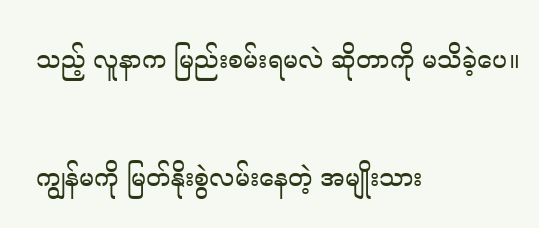သည့် လူနာက မြည်းစမ်းရမလဲ ဆိုတာကို မသိခဲ့ပေ။

ကျွန်မကို မြတ်နိုးစွဲလမ်းနေတဲ့ အမျိုးသား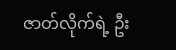ဇာတ်လိုက်ရဲ့ ဦး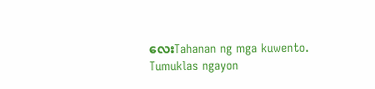လေးTahanan ng mga kuwento. Tumuklas ngayon